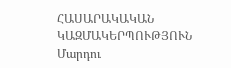ՀԱՍԱՐԱԿԱԿԱՆ ԿԱԶՄԱԿԵՐՊՈՒԹՅՈՒՆ
Մարդու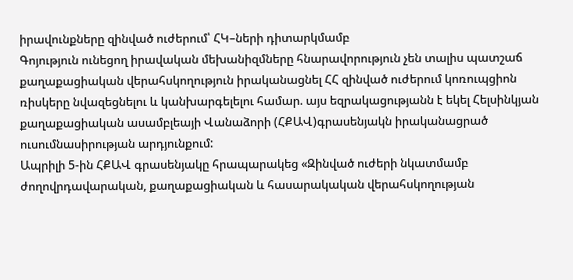իրավունքները զինված ուժերում՝ ՀԿ–ների դիտարկմամբ
Գոյություն ունեցող իրավական մեխանիզմները հնարավորություն չեն տալիս պատշաճ քաղաքացիական վերահսկողություն իրականացնել ՀՀ զինված ուժերում կոռուպցիոն ռիսկերը նվազեցնելու և կանխարգելելու համար. այս եզրակացությանն է եկել Հելսինկյան քաղաքացիական ասամբլեայի Վանաձորի (ՀՔԱՎ)գրասենյակն իրականացրած ուսումնասիրության արդյունքում:
Ապրիլի 5-ին ՀՔԱՎ գրասենյակը հրապարակեց «Զինված ուժերի նկատմամբ ժողովրդավարական, քաղաքացիական և հասարակական վերահսկողության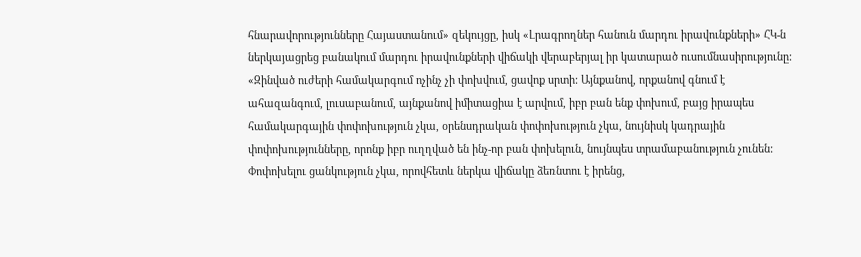հնարավորությունները Հայաստանում» զեկույցը, իսկ «Լրագրողներ հանուն մարդու իրավունքների» ՀԿ-ն ներկայացրեց բանակում մարդու իրավունքների վիճակի վերաբերյալ իր կատարած ուսումնասիրությունը:
«Զինված ուժերի համակարգում ոչինչ չի փոխվում, ցավոք սրտի: Այնքանով, որքանով գնում է ահազանգում, լուսաբանում, այնքանով իմիտացիա է արվում, իբր բան ենք փոխում, բայց իրապես համակարգային փոփոխություն չկա, օրենսդրական փոփոխություն չկա, նույնիսկ կադրային փոփոխությունները, որոնք իբր ուղղված են ինչ-որ բան փոխելուն, նույնպես տրամաբանություն չունեն: Փոփոխելու ցանկություն չկա, որովհետև ներկա վիճակը ձեռնտու է իրենց,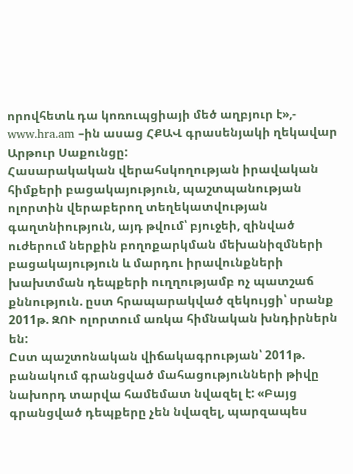որովհետև դա կոռուպցիայի մեծ աղբյուր է»,- www.hra.am –ին ասաց ՀՔԱՎ գրասենյակի ղեկավար Արթուր Սաքունցը:
Հասարակական վերահսկողության իրավական հիմքերի բացակայություն, պաշտպանության ոլորտին վերաբերող տեղեկատվության գաղտնիություն, այդ թվում՝ բյուջեի, զինված ուժերում ներքին բողոքարկման մեխանիզմների բացակայություն և մարդու իրավունքների խախտման դեպքերի ուղղությամբ ոչ պատշաճ քննություն. ըստ հրապարակված զեկույցի՝ սրանք 2011թ. ԶՈՒ ոլորտում առկա հիմնական խնդիրներն են:
Ըստ պաշտոնական վիճակագրության՝ 2011թ. բանակում գրանցված մահացությունների թիվը նախորդ տարվա համեմատ նվազել է: «Բայց գրանցված դեպքերը չեն նվազել, պարզապես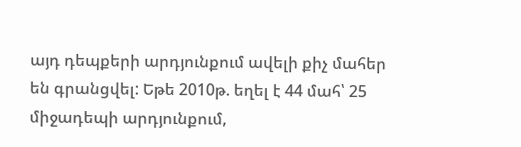այդ դեպքերի արդյունքում ավելի քիչ մահեր են գրանցվել: Եթե 2010թ. եղել է 44 մահ՝ 25 միջադեպի արդյունքում,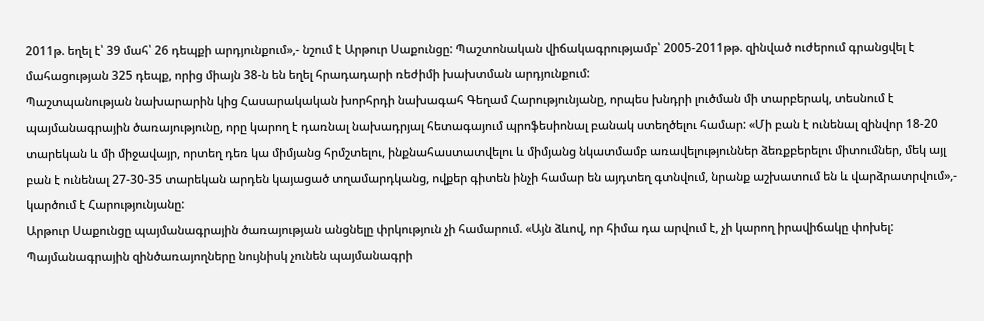2011թ. եղել է՝ 39 մահ՝ 26 դեպքի արդյունքում»,- նշում է Արթուր Սաքունցը: Պաշտոնական վիճակագրությամբ՝ 2005-2011թթ. զինված ուժերում գրանցվել է մահացության 325 դեպք, որից միայն 38-ն են եղել հրադադարի ռեժիմի խախտման արդյունքում:
Պաշտպանության նախարարին կից Հասարակական խորհրդի նախագահ Գեղամ Հարությունյանը, որպես խնդրի լուծման մի տարբերակ, տեսնում է պայմանագրային ծառայությունը, որը կարող է դառնալ նախադրյալ հետագայում պրոֆեսիոնալ բանակ ստեղծելու համար: «Մի բան է ունենալ զինվոր 18-20 տարեկան և մի միջավայր, որտեղ դեռ կա միմյանց հրմշտելու, ինքնահաստատվելու և միմյանց նկատմամբ առավելություններ ձեռքբերելու միտումներ, մեկ այլ բան է ունենալ 27-30-35 տարեկան արդեն կայացած տղամարդկանց, ովքեր գիտեն ինչի համար են այդտեղ գտնվում, նրանք աշխատում են և վարձրատրվում»,- կարծում է Հարությունյանը:
Արթուր Սաքունցը պայմանագրային ծառայության անցնելը փրկություն չի համարում. «Այն ձևով, որ հիմա դա արվում է, չի կարող իրավիճակը փոխել: Պայմանագրային զինծառայողները նույնիսկ չունեն պայմանագրի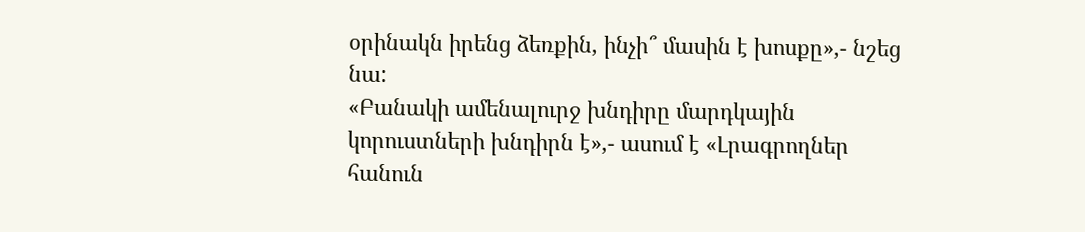օրինակն իրենց ձեռքին, ինչի՞ մասին է խոսքը»,- նշեց նա:
«Բանակի ամենալուրջ խնդիրը մարդկային կորուստների խնդիրն է»,- ասում է «Լրագրողներ հանուն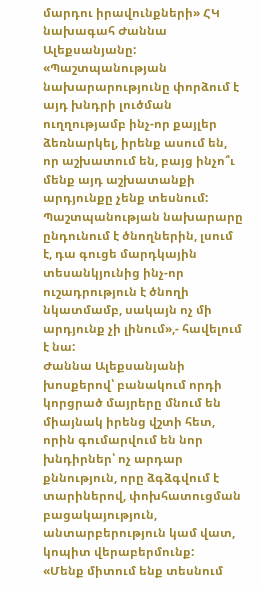մարդու իրավունքների» ՀԿ նախագահ Ժաննա Ալեքսանյանը: «Պաշտպանության նախարարությունը փորձում է այդ խնդրի լուծման ուղղությամբ ինչ-որ քայլեր ձեռնարկել, իրենք ասում են, որ աշխատում են, բայց ինչո՞ւ մենք այդ աշխատանքի արդյունքը չենք տեսնում: Պաշտպանության նախարարը ընդունում է ծնողներին, լսում է, դա գուցե մարդկային տեսանկյունից ինչ-որ ուշադրություն է ծնողի նկատմամբ, սակայն ոչ մի արդյունք չի լինում»,- հավելում է նա:
Ժաննա Ալեքսանյանի խոսքերով՝ բանակում որդի կորցրած մայրերը մնում են միայնակ իրենց վշտի հետ, որին գումարվում են նոր խնդիրներ՝ ոչ արդար քննություն, որը ձգձգվում է տարիներով, փոխհատուցման բացակայություն, անտարբերություն կամ վատ, կոպիտ վերաբերմունք:
«Մենք միտում ենք տեսնում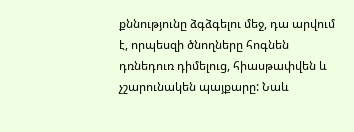քննությունը ձգձգելու մեջ, դա արվում է, որպեսզի ծնողները հոգնեն դռնեդուռ դիմելուց, հիասթափվեն և չշարունակեն պայքարը: Նաև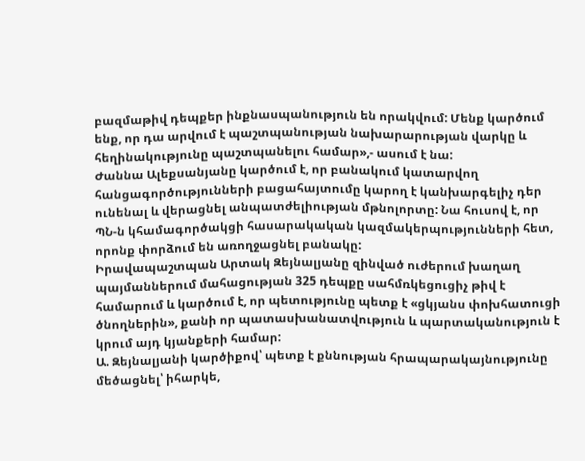բազմաթիվ դեպքեր ինքնասպանություն են որակվում: Մենք կարծում ենք, որ դա արվում է պաշտպանության նախարարության վարկը և հեղինակությունը պաշտպանելու համար»,- ասում է նա:
Ժաննա Ալեքսանյանը կարծում է, որ բանակում կատարվող հանցագործությունների բացահայտումը կարող է կանխարգելիչ դեր ունենալ և վերացնել անպատժելիության մթնոլորտը: Նա հուսով է, որ ՊՆ-ն կհամագործակցի հասարակական կազմակերպությունների հետ, որոնք փորձում են առողջացնել բանակը:
Իրավապաշտպան Արտակ Զեյնալյանը զինված ուժերում խաղաղ պայմաններում մահացության 325 դեպքը սահմռկեցուցիչ թիվ է համարում և կարծում է, որ պետությունը պետք է «ցկյանս փոխհատուցի ծնողներին», քանի որ պատասխանատվություն և պարտականություն է կրում այդ կյանքերի համար:
Ա. Զեյնալյանի կարծիքով՝ պետք է քննության հրապարակայնությունը մեծացնել՝ իհարկե,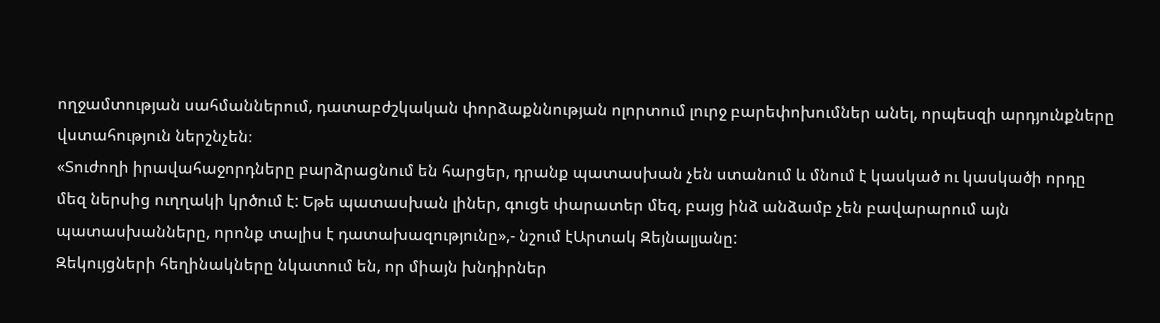ողջամտության սահմաններում, դատաբժշկական փորձաքննության ոլորտում լուրջ բարեփոխումներ անել, որպեսզի արդյունքները վստահություն ներշնչեն։
«Տուժողի իրավահաջորդները բարձրացնում են հարցեր, դրանք պատասխան չեն ստանում և մնում է կասկած ու կասկածի որդը մեզ ներսից ուղղակի կրծում է: Եթե պատասխան լիներ, գուցե փարատեր մեզ, բայց ինձ անձամբ չեն բավարարում այն պատասխանները, որոնք տալիս է դատախազությունը»,- նշում էԱրտակ Զեյնալյանը:
Զեկույցների հեղինակները նկատում են, որ միայն խնդիրներ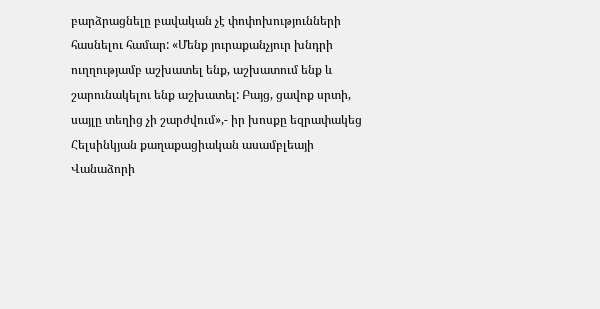բարձրացնելը բավական չէ փոփոխությունների հասնելու համար: «Մենք յուրաքանչյուր խնդրի ուղղությամբ աշխատել ենք, աշխատում ենք և շարունակելու ենք աշխատել: Բայց, ցավոք սրտի, սայլը տեղից չի շարժվում»,- իր խոսքը եզրափակեց Հելսինկյան քաղաքացիական ասամբլեայի Վանաձորի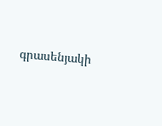գրասենյակի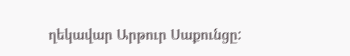ղեկավար Արթուր Սաքունցը: